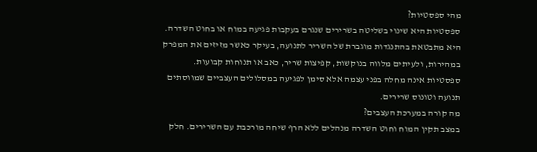מהי ספסטיות?
ספסטיות היא שינוי בשליטה בשרירים שנגרם בעקבות פגיעה במוח או בחוט השדרה. היא מתבטאת בהתנגדות מוגברת של השריר לתנועה, בעיקר כאשר מזיזים את המפרק במהירות, ולעיתים מלווה בנוקשות, קפיצות שריר, כאב או תנוחות קבועות. ספסטיות אינה מחלה בפני עצמה אלא סימן לפגיעה במסלולים העצביים שמווסתים תנועה וטונוס שרירים.
מה קורה במערכת העצבים?
במצב תקין המוח וחוט השדרה מנהלים ללא הרף שיחה מורכבת עם השרירים. חלק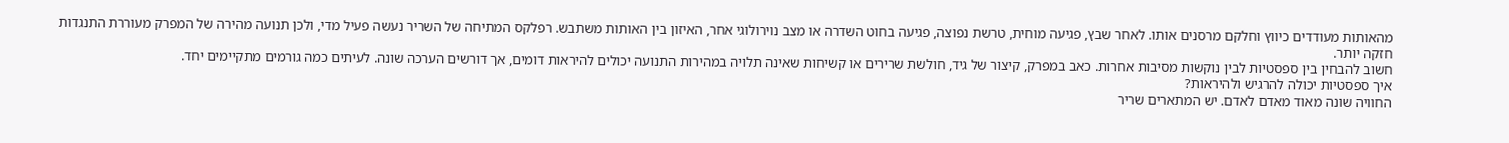מהאותות מעודדים כיווץ וחלקם מרסנים אותו. לאחר שבץ, פגיעה מוחית, טרשת נפוצה, פגיעה בחוט השדרה או מצב נוירולוגי אחר, האיזון בין האותות משתבש. רפלקס המתיחה של השריר נעשה פעיל מדי, ולכן תנועה מהירה של המפרק מעוררת התנגדות חזקה יותר.
חשוב להבחין בין ספסטיות לבין נוקשות מסיבות אחרות. כאב במפרק, קיצור של גיד, חולשת שרירים או קשיחות שאינה תלויה במהירות התנועה יכולים להיראות דומים, אך דורשים הערכה שונה. לעיתים כמה גורמים מתקיימים יחד.
איך ספסטיות יכולה להרגיש ולהיראות?
החוויה שונה מאוד מאדם לאדם. יש המתארים שריר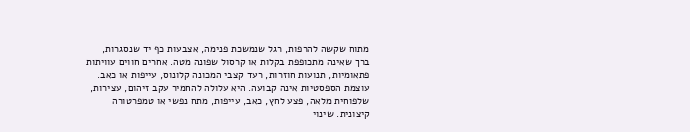מתוח שקשה להרפות, רגל שנמשכת פנימה, אצבעות כף יד שנסגרות, ברך שאינה מתכופפת בקלות או קרסול שפונה מטה. אחרים חווים עוויתות פתאומיות, תנועות חוזרות, רעד קצבי המכונה קלונוס, עייפות או כאב.
עוצמת הספסטיות אינה קבועה. היא עלולה להחמיר עקב זיהום, עצירות, שלפוחית מלאה, פצע לחץ, כאב, עייפות, מתח נפשי או טמפרטורה קיצונית. שינוי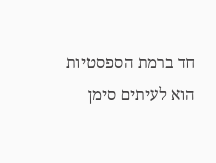חד ברמת הספסטיות הוא לעיתים סימן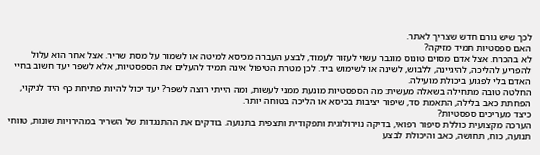לכך שיש גורם חדש שצריך לאתר.
האם ספסטיות תמיד מזיקה?
לא בהכרח. אצל אדם מסוים טונוס מוגבר עשוי לעזור לעמוד, לבצע העברה מכיסא למיטה או לשמור על מסת שריר. אצל אחר הוא עלול להפריע להליכה, להיגיינה, ללבוש, לשינה או לשימוש ביד. לכן מטרת הטיפול אינה תמיד להעלים את הספסטיות, אלא לשפר יעד חשוב בחיי האדם בלי לפגוע ביכולת מועילה.
החלטה טובה מתחילה בשאלה מעשית: מה הספסטיות מונעת ממני לעשות, ומה הייתי רוצה לשפר? יעד יכול להיות פתיחת כף היד לניקוי, הפחתת כאב בלילה, התאמת סד, שיפור יציבות בכיסא או הליכה בטוחה יותר.
כיצד מעריכים ספסטיות?
הערכה מקצועית כוללת סיפור רפואי, בדיקה נוירולוגית ותפקודית ותצפית בתנועה. בודקים את ההתנגדות של השריר במהירויות שונות, טווחי תנועה, כוח, תחושה, כאב והיכולת לבצע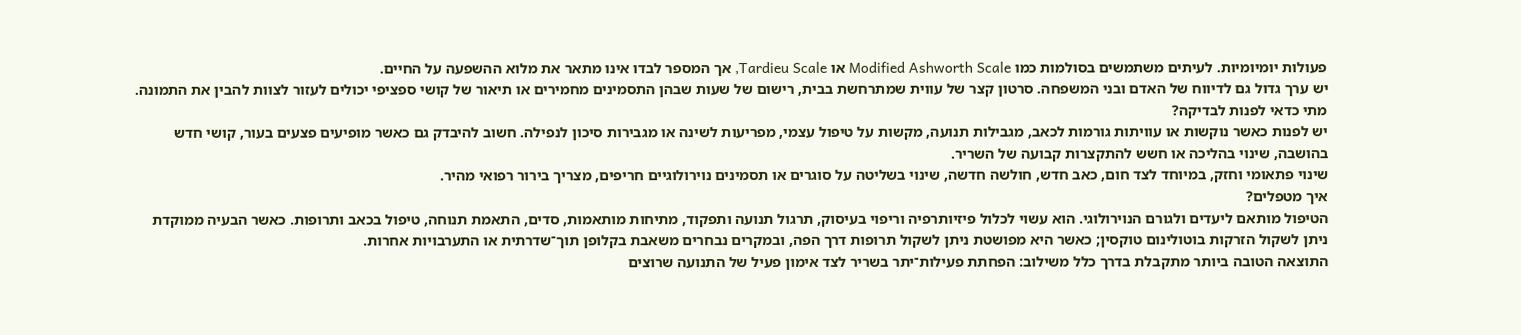פעולות יומיומיות. לעיתים משתמשים בסולמות כמו Modified Ashworth Scale או Tardieu Scale, אך המספר לבדו אינו מתאר את מלוא ההשפעה על החיים.
יש ערך גדול גם לדיווח של האדם ובני המשפחה. סרטון קצר של עווית שמתרחשת בבית, רישום של שעות שבהן התסמינים מחמירים או תיאור של קושי ספציפי יכולים לעזור לצוות להבין את התמונה.
מתי כדאי לפנות לבדיקה?
יש לפנות כאשר נוקשות או עוויתות גורמות לכאב, מגבילות תנועה, מקשות על טיפול עצמי, מפריעות לשינה או מגבירות סיכון לנפילה. חשוב להיבדק גם כאשר מופיעים פצעים בעור, קושי חדש בהושבה, שינוי בהליכה או חשש להתקצרות קבועה של השריר.
שינוי פתאומי וחזק, במיוחד לצד חום, כאב חדש, חולשה חדשה, שינוי בשליטה על סוגרים או תסמינים נוירולוגיים חריפים, מצריך בירור רפואי מהיר.
איך מטפלים?
הטיפול מותאם ליעדים ולגורם הנוירולוגי. הוא עשוי לכלול פיזיותרפיה וריפוי בעיסוק, תרגול תנועה ותפקוד, מתיחות מותאמות, סדים, התאמת תנוחה, טיפול בכאב ותרופות. כאשר הבעיה ממוקדת ניתן לשקול הזרקות בוטולינום טוקסין; כאשר היא מפושטת ניתן לשקול תרופות דרך הפה, ובמקרים נבחרים משאבת בקלופן תוך־שדרתית או התערבויות אחרות.
התוצאה הטובה ביותר מתקבלת בדרך כלל משילוב: הפחתת פעילות־יתר בשריר לצד אימון פעיל של התנועה שרוצים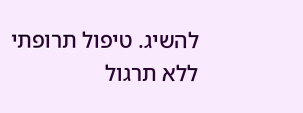להשיג. טיפול תרופתי ללא תרגול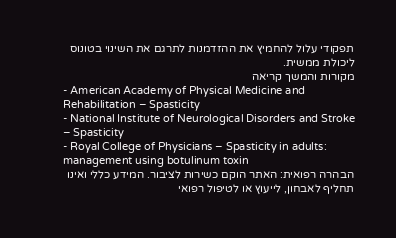תפקודי עלול להחמיץ את ההזדמנות לתרגם את השינוי בטונוס ליכולת ממשית.
מקורות והמשך קריאה
- American Academy of Physical Medicine and Rehabilitation – Spasticity
- National Institute of Neurological Disorders and Stroke – Spasticity
- Royal College of Physicians – Spasticity in adults: management using botulinum toxin
הבהרה רפואית: האתר הוקם כשירות לציבור. המידע כללי ואינו תחליף לאבחון, לייעוץ או לטיפול רפואי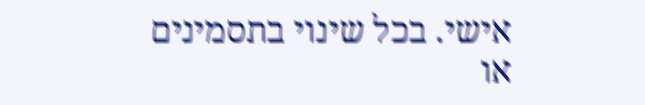אישי. בכל שינוי בתסמינים או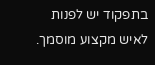בתפקוד יש לפנות לאיש מקצוע מוסמך.